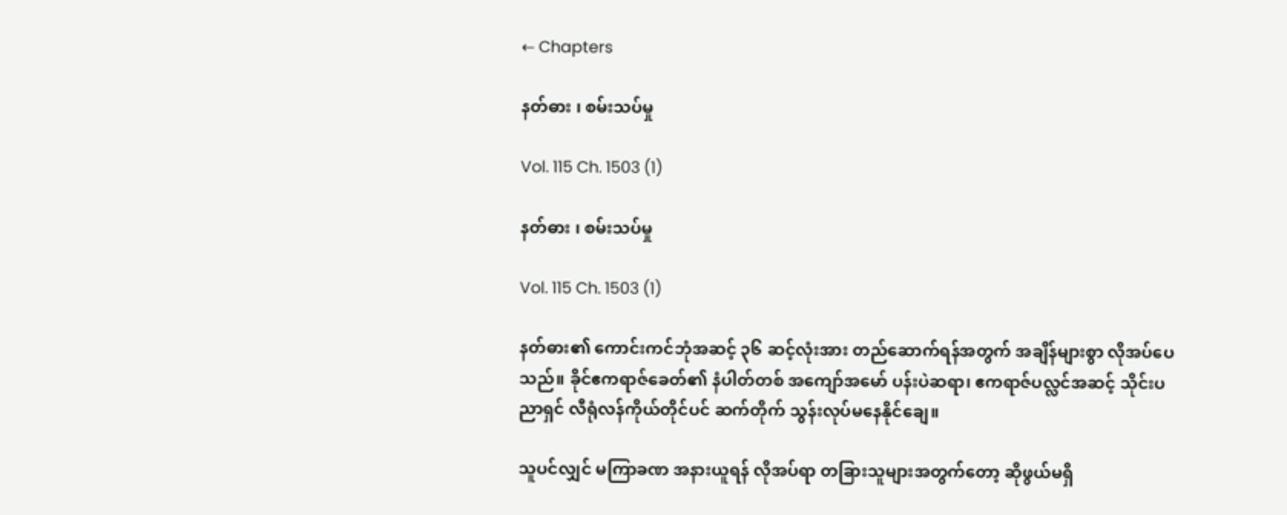← Chapters

နတ်ဓား ၊ စမ်းသပ်မှု

Vol. 115 Ch. 1503 (1)

နတ်ဓား ၊ စမ်းသပ်မှု

Vol. 115 Ch. 1503 (1)

နတ်ဓား၏ ကောင်းကင်ဘုံအဆင့် ၃၆ ဆင့်လုံးအား တည်ဆောက်ရန်အတွက် အချိန်များစွာ လိုအပ်ပေသည်။ ခိုင်ဧကရာဇ်ခေတ်၏ နံပါတ်တစ် အကျော်အမော် ပန်းပဲဆရာ၊ ဧကရာဇ်ပလ္လင်အဆင့် သိုင်းပညာရှင် လီရုံလန်ကိုယ်တိုင်ပင် ဆက်တိုက် သွန်းလုပ်မနေနိုင်ချေ။

သူပင်လျှင် မကြာခဏ အနားယူရန် လိုအပ်ရာ တခြားသူများအတွက်တော့ ဆိုဖွယ်မရှိ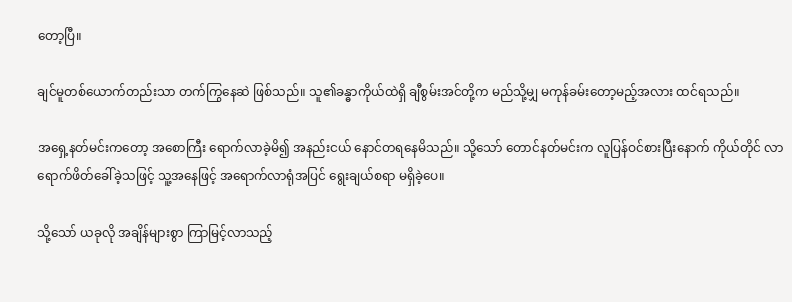တော့ပြီ။

ချင်မူတစ်ယောက်တည်းသာ တက်ကြွနေဆဲ ဖြစ်သည်။ သူ၏ခန္ဓာကိုယ်ထဲရှိ ချီစွမ်းအင်တို့က မည်သို့မျှ မကုန်ခမ်းတော့မည့်အလား ထင်ရသည်။

အရှေ့နတ်မင်းကတော့ အစောကြီး ရောက်လာခဲ့မိ၍ အနည်းငယ် နောင်တရနေမိသည်။ သို့သော် တောင်နတ်မင်းက လူပြန်ဝင်စားပြီးနောက် ကိုယ်တိုင် လာရောက်ဖိတ်ခေါ်ခဲ့သဖြင့် သူ့အနေဖြင့် အရောက်လာရုံအပြင် ရွေးချယ်စရာ မရှိခဲ့ပေ။

သို့သော် ယခုလို အချိန်များစွာ ကြာမြင့်လာသည့်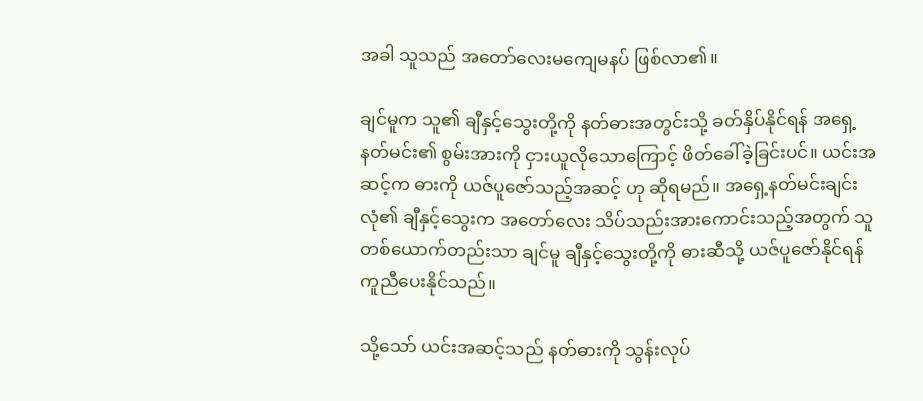အခါ သူသည် အတော်လေးမကျေမနပ် ဖြစ်လာ၏။

ချင်မူက သူ၏ ချီနှင့်သွေးတို့ကို နတ်ဓားအတွင်းသို့ ခတ်နှိပ်နိုင်ရန် အရှေ့နတ်မင်း၏ စွမ်းအားကို ငှားယူလိုသောကြောင့် ဖိတ်ခေါ်ခဲ့ခြင်းပင်။ ယင်းအဆင့်က ဓားကို ယဇ်ပူဇော်သည့်အဆင့် ဟု ဆိုရမည်။ အရှေ့နတ်မင်းချင်းလုံ၏ ချီနှင့်သွေးက အတော်လေး သိပ်သည်းအားကောင်းသည့်အတွက် သူတစ်ယောက်တည်းသာ ချင်မူ ချီနှင့်သွေးတို့ကို ဓားဆီသို့ ယဇ်ပူဇော်နိုင်ရန် ကူညီပေးနိုင်သည်။

သို့သော် ယင်းအဆင့်သည် နတ်ဓားကို သွန်းလုပ်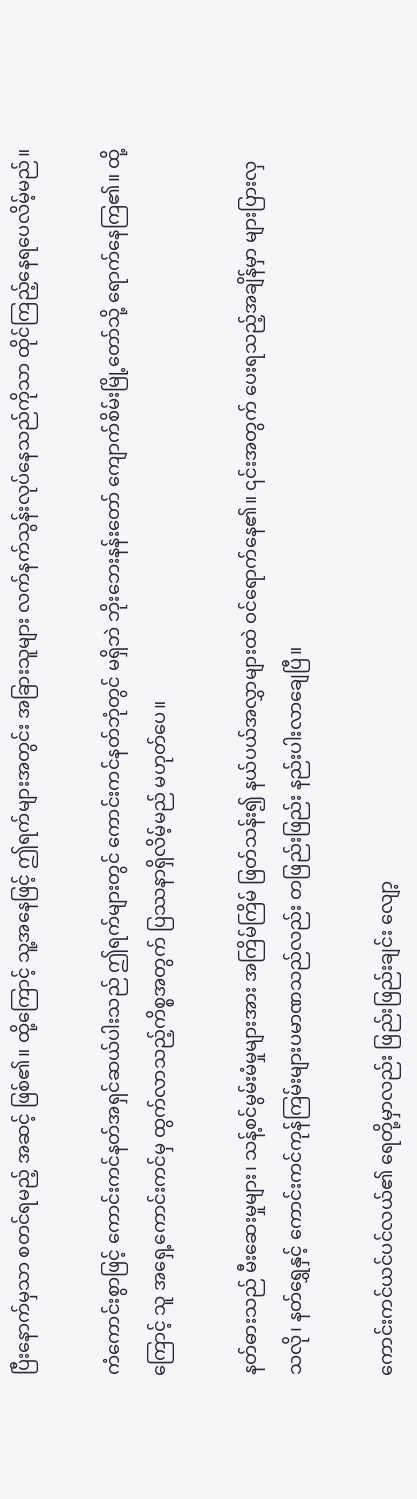ပြီးနောက်မှသာ စတင်ရမည့် အဆင့် ဖြစ်၏။ ထို့ကြောင့် သူ့အနေဖြင့် ဤရက်များအတွင်း အခြားသူများ လက်နက်သွန်းလုပ်နေသည်ကိုသာ ထိုင်ကြည့်နေရပေလိမ့်မည်။

ကံကောင်းစွာဖြင့် ကောင်းကင်နတ်အရှင်ဆယ်ပါးသည် ဤရက်များတွင် ကောင်းကင်နတ်ဘုံတွင် မရှိဘဲ ဘိုးဘေးနန်းတော် ကျောက်စိမ်းမြို့တော်သို့ ရောက်နေကြ၏။ ထို့ကြောင့် သူ အရှေ့ကောင်းကင်မှ ထွက်လာသည့်ကိစ္စအတွက် ပြဿနာရှိလိမ့်မည် မဟုတ်ပေ။

နတ်ဓားသည် မီးဆေးမှုများ၊ သန့်စင်မွမ်းမံမှုများအား အကြိမ်ကြိမ် ဖြတ်သန်း၍ နယ်ပယ်အလွှာများထဲ ဝင်ရောက်နေ၏။ ၎င်းအတွက် ပေးရသည့်အချိန်မှာ များပြားလှသလို၊ နတ်ရွှေနှင့် ကောင်းကင်ကုန်ကြမ်းများပမာဏသည်လည်း တဖြည်းဖြည်း နည်းပါးလာချေပြီ။

ကောင်းကင်ယင်ပင်လယ်၏ ရေတို့မှာလည်း ဖြည်းဖြည်းချင်း လျော့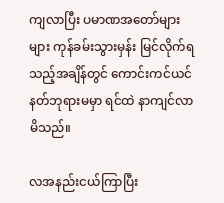ကျလာပြီး ပမာဏအတော်များများ ကုန်ခမ်းသွားမှန်း မြင်လိုက်ရသည့်အချိန်တွင် ကောင်းကင်ယင်နတ်ဘုရားမမှာ ရင်ထဲ နာကျင်လာမိသည်။

လအနည်းငယ်ကြာပြီး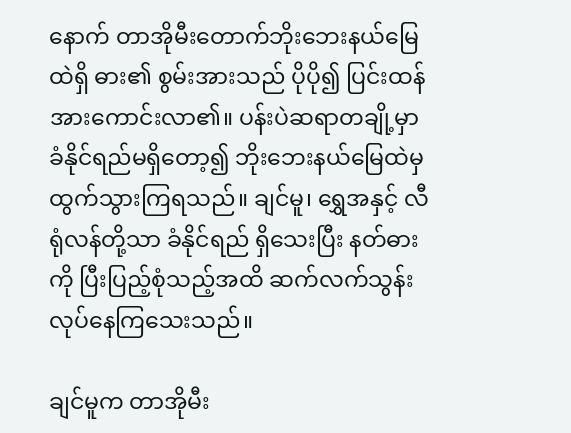နောက် တာအိုမီးတောက်ဘိုးဘေးနယ်မြေထဲရှိ ဓား၏ စွမ်းအားသည် ပိုပို၍ ပြင်းထန်အားကောင်းလာ၏။ ပန်းပဲဆရာတချို့မှာ ခံနိုင်ရည်မရှိတော့၍ ဘိုးဘေးနယ်မြေထဲမှ ထွက်သွားကြရသည်။ ချင်မူ၊ ရွှေအနှင့် လီရုံလန်တို့သာ ခံနိုင်ရည် ရှိသေးပြီး နတ်ဓားကို ပြီးပြည့်စုံသည့်အထိ ဆက်လက်သွန်းလုပ်နေကြသေးသည်။

ချင်မူက တာအိုမီး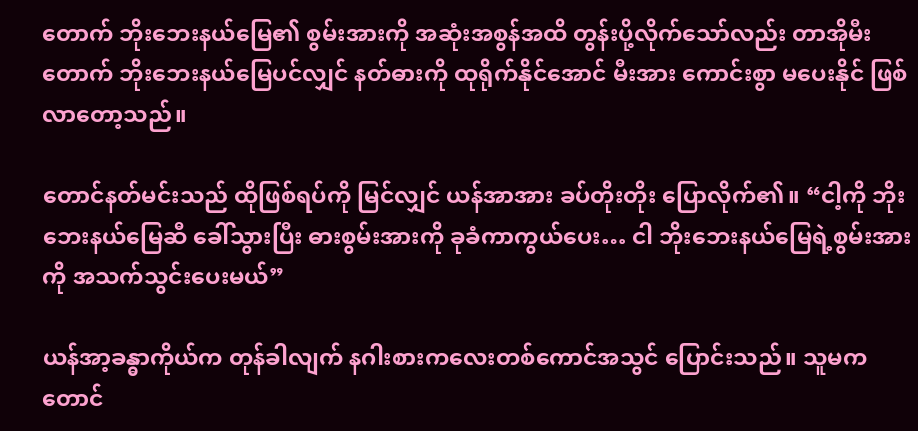တောက် ဘိုးဘေးနယ်မြေ၏ စွမ်းအားကို အဆုံးအစွန်အထိ တွန်းပို့လိုက်သော်လည်း တာအိုမီးတောက် ဘိုးဘေးနယ်မြေပင်လျှင် န‌တ်ဓားကို ထုရိုက်နိုင်အောင် မီးအား ကောင်းစွာ မပေးနိုင် ဖြစ်လာတော့သည်။

တောင်နတ်မင်းသည် ထိုဖြစ်ရပ်ကို မြင်လျှင် ယန်အာအား ခပ်တိုးတိုး ပြောလိုက်၏။ “ငါ့ကို ဘိုးဘေးနယ်မြေဆီ ခေါ်သွားပြီး ဓားစွမ်းအားကို ခုခံကာကွယ်ပေး… ငါ ဘိုးဘေးနယ်မြေရဲ့စွမ်းအားကို အသက်သွင်းပေးမယ်”

ယန်အာ့ခန္ဓာကိုယ်က တုန်ခါလျက် နဂါးစားကလေးတစ်ကောင်အသွင် ပြောင်းသည်။ သူမက တောင်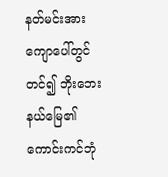နတ်မင်းအား ကျောပေါ်တွင် တင်၍ ဘိုးဘေးနယ်မြေ၏ ကောင်းကင်ဘုံ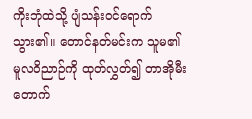ကိုးဘုံထဲသို့ ပျံသန်းဝင်ရောက်သွား၏။ တောင်နတ်မင်းက သူမ၏ မူလဝိညာဉ်ကို ထုတ်လွှတ်၍ တာအိုမီးတောက်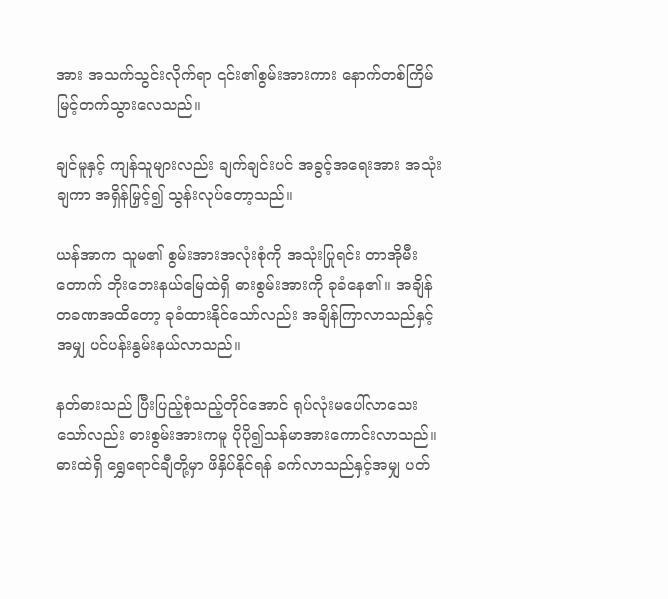အား အသက်သွင်းလိုက်ရာ ၎င်း၏စွမ်းအားကား နောက်တစ်ကြိမ် မြင့်တက်သွားလေသည်။

ချင်မူနှင့် ကျန်သူများလည်း ချက်ချင်းပင် အခွင့်အရေးအား အသုံးချကာ အရှိန်မြှင့်၍ သွန်းလုပ်တော့သည်။

ယန်အာက သူမ၏ စွမ်းအားအလုံးစုံကို အသုံးပြုရင်း တာအိုမီးတောက် ဘိုးဘေးနယ်မြေထဲရှိ ဓားစွမ်းအားကို ခုခံနေ၏။ အချိန်တခဏအထိတော့ ခုခံထားနိုင်သော်လည်း အချိန်ကြာလာသည်နှင့်အမျှ ပင်ပန်းနွမ်းနယ်လာသည်။

နတ်ဓားသည် ပြီးပြည့်စုံသည့်တိုင်အောင် ရုပ်လုံးမပေါ်လာသေးသော်လည်း ဓားစွမ်းအားကမူ ပိုပို၍သန်မာအားကောင်းလာသည်။ ဓားထဲရှိ ‌ရွှေရောင်ချီတို့မှာ ဖိနှိပ်နိုင်ရန် ခက်လာသည်နှင့်အမျှ ပတ်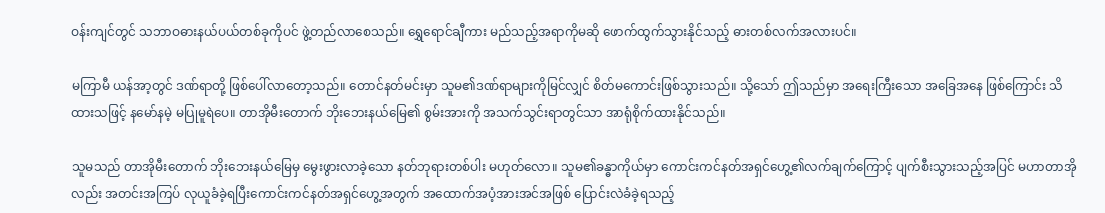ဝန်းကျင်တွင် သဘာဝဓားနယ်ပယ်တစ်ခုကိုပင် ဖွဲ့တည်လာစေသည်။ ရွှေရောင်ချီကား မည်သည့်အရာကိုမဆို ဖောက်ထွက်သွားနိုင်သည့် ဓားတစ်လက်အလားပင်။

မကြာမီ ယန်အာ့တွင် ဒဏ်ရာတို့ ဖြစ်ပေါ်လာတော့သည်။ တောင်နတ်မင်းမှာ သူမ၏ဒဏ်ရာများကိုမြင်လျှင် စိတ်မကောင်းဖြစ်သွားသည်။ သို့သော် ဤသည်မှာ အရေးကြီးသော အခြေအနေ ဖြစ်ကြောင်း သိထားသဖြင့် နမော်နမဲ့ မပြုမူရဲပေ။ တာအိုမီးတောက် ဘိုးဘေးနယ်မြေ၏ စွမ်းအားကို အသက်သွင်းရာတွင်သာ အာရုံစိုက်ထားနိုင်သည်။

သူမသည် တာအိုမီးတောက် ဘိုးဘေးနယ်မြေမှ မွေးဖွားလာခဲ့သော နတ်ဘုရားတစ်ပါး မဟုတ်လော။ သူမ၏ခန္ဓာကိုယ်မှာ ကောင်းကင်နတ်အရှင်ဟွေ့၏လက်ချက်ကြောင့် ပျက်စီးသွားသည့်အပြင် မဟာတာအိုလည်း အတင်းအကြပ် လုယူခံခဲ့ရပြီးကောင်းကင်နတ်အရှင်ဟွေ့အတွက် အထောက်အပံ့အားအင်အဖြစ် ပြောင်းလဲခံခဲ့ရသည့်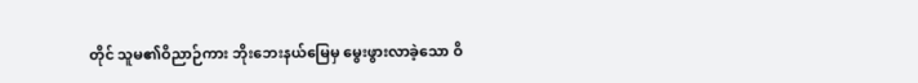တိုင် သူမ၏ဝိညာဉ်ကား ဘိုးဘေးနယ်မြေမှ မွေးဖွားလာခဲ့သော ဝိ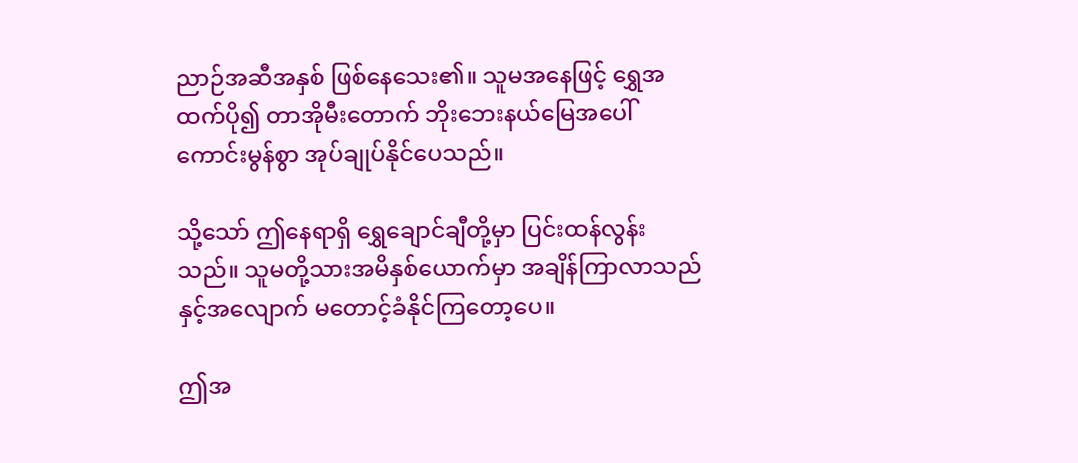ညာဉ်အဆီအနှစ် ဖြစ်နေသေး၏။ သူမအနေဖြင့် ရွှေအထက်ပို၍ တာအိုမီးတောက် ဘိုးဘေးနယ်မြေအပေါ် ကောင်းမွန်စွာ အုပ်ချုပ်နိုင်ပေသည်။

သို့သော် ဤနေရာရှိ ရွှေချောင်ချီတို့မှာ ပြင်းထန်လွန်းသည်။ သူမတို့သားအမိနှစ်ယောက်မှာ အချိန်ကြာလာသည်နှင့်အလျောက် မတောင့်ခံနိုင်ကြတော့ပေ။

ဤအ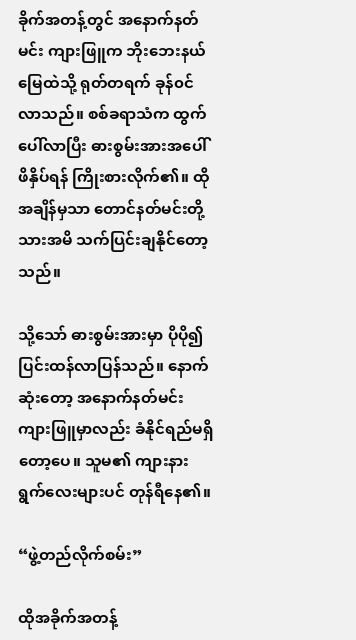ခိုက်အတန့်တွင် အနောက်နတ်မင်း ကျားဖြူက ဘိုးဘေးနယ်မြေထဲသို့ ရုတ်တရက် ခုန်၀င်လာသည်။ စစ်ခရာသံက ထွက်ပေါ်လာပြီး ဓားစွမ်းအားအပေါ်ဖိနှိပ်ရန် ကြိုးစားလိုက်၏။ ထိုအချိန်မှသာ တောင်နတ်မင်းတို့သားအမိ သက်ပြင်းချနိုင်တော့သည်။

သို့သော် ဓားစွမ်းအားမှာ ပိုပို၍ ပြင်းထန်လာပြန်သည်။ နောက်ဆုံးတော့ အနောက်နတ်မင်း ကျားဖြူမှာလည်း ခံနိုင်ရည်မရှိတော့ပေ။ သူမ၏ ကျားနားရွက်လေးများပင် တုန်ရီနေ၏။

“ဖွဲ့တည်လိုက်စမ်း”

ထိုအခိုက်အတန့်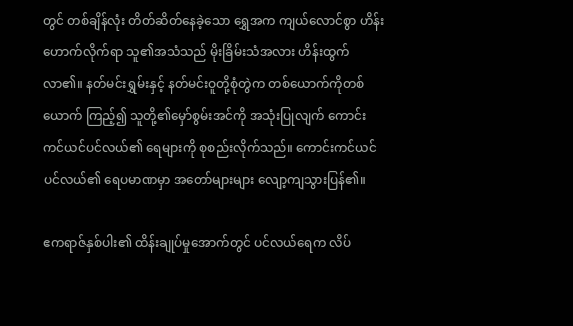တွင် တစ်ချိန်လုံး တိတ်ဆိတ်နေခဲ့သော ရွှေအက ကျယ်လောင်စွာ ဟိန်းဟောက်လိုက်ရာ သူ၏အသံသည် မိုးခြိမ်းသံအလား ဟိန်းထွက်လာ၏။ နတ်မင်းရွှမ်းနှင့် နတ်မင်းဝူတို့စုံတွဲက တစ်ယောက်ကိုတစ်ယောက် ကြည့်၍ သူတို့၏မှော်စွမ်းအင်ကို အသုံးပြုလျက် ကောင်းကင်ယင်ပင်လယ်၏ ရေများကို စုစည်းလိုက်သည်။ ကောင်းကင်ယင်ပင်လယ်၏ ရေပမာဏမှာ အတော်များများ လျော့ကျသွားပြန်၏။

ဧကရာဇ်နှစ်ပါး၏ ထိန်းချုပ်မှုအောက်တွင် ပင်လယ်ရေက လိပ်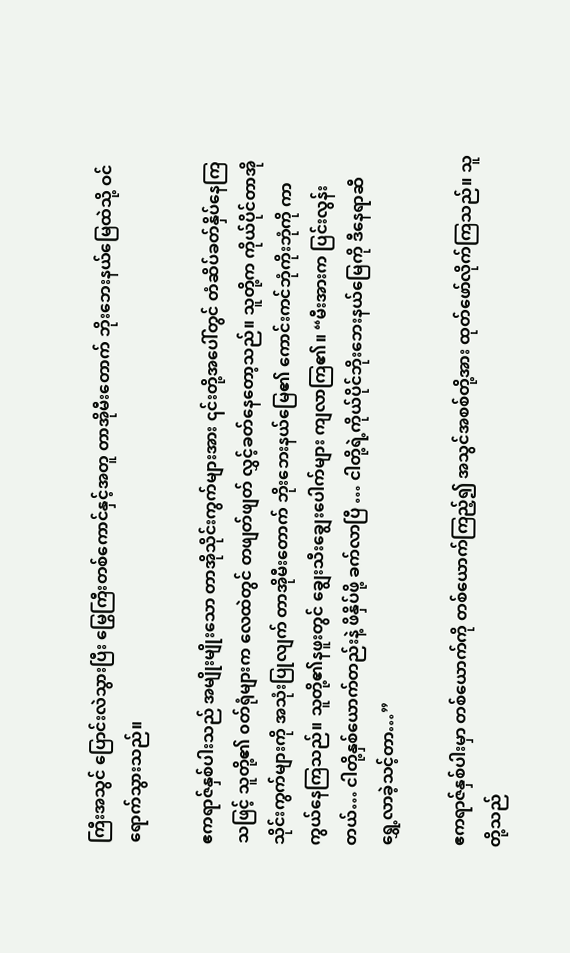ကြီးအသွင် ပြောင်းလဲသွားပြီး မြွေကြီးတစ်ကောင်နှင့်အတူ တာအိုမီးတောက် ဘိုးဘေးနယ်မြေထဲသို့ ဝင်ရောက်သွားသည်။

ဧကရာဇ်နှစ်ပါးသည် အမျိုးမျိုးသော တာအိုသိုင်းကွက်များအား ၎င်းတို့အပေါ်တွင် တံဆိပ်ခတ်နှိပ်နေကြသဖြင့် သူတို့၏ ၀တ်ရုံများက လေထဲတွင် တဖျတ်ဖျတ် လွှင့်ခတ်နေတော့သည်။ သူတို့က ကိုယ်ပိုင်တာအိုသိုင်းကွက်များကို အသုံးပြုလျက် တာအိုမီးတောက် ဘိုးဘေးနယ်မြေ၏ ကောင်းကင်ဘုံကိုးဘုံကို ကာကွယ်နေကြသည်။ သူတို့၏နဖူးတွင် ချွေးသီးချွေးပေါက်များ ကျလာကြ၏။ “မီးအားက ပြင်းလွန်းတယ်… ငါတို့နှစ်ယောက်တည်းနဲ့ ဖိနှိပ်ဖို့ ခက်လာပြီ … ငါတို့ရဲ့ကိုယ်ပိုင်ဘိုးဘေးနယ်မြေကို ဒီနေရာဆီ ရွှေ့လာခဲ့သင့်တာ…”

ဧကရာဇ်နှစ်ပါးမှာ တစ်ယောက်ကို တစ်ယောက်ကြည့်၍ အသွင်အစစ်တို့အား ထုတ်ဖော်လိုက်ကြသည်။ သူတို့သည်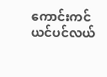ကောင်းကင်ယင်ပင်လယ်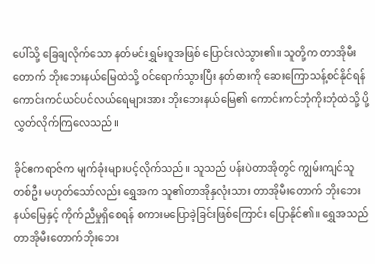ပေါ်သို့ ခြေချလိုက်သော နတ်မင်းရွှမ်းဝူအဖြစ် ပြောင်းလဲသွား၏။ သူတို့က တာအိုမီးတောက် ဘိုးဘေးနယ်မြေထဲသို့ ဝင်ရောက်သွားပြီး နတ်ဓားကို ဆေးကြောသန့်စင်နိုင်ရန် ကောင်းကင်ယင်ပင်လယ်ရေများအား ဘိုးဘေးနယ်မြေ၏ ကောင်းကင်ဘုံကိုးဘုံထဲသို့ ပို့လွှတ်လိုက်ကြလေသည်။

ခိုင်ဧကရာဇ်က မျက်ခုံးများပင့်လိုက်သည်။ သူသည် ပန်းပဲတာအိုတွင် ကျွမ်းကျင်သူတစ်ဦး မဟုတ်သော်လည်း ရွှေအက သူ၏တာအိုနှလုံးသား တာအိုမီးတောက် ဘိုးဘေးနယ်မြေနှင့် ကိုက်ညီမှုရှိစေရန် စကားမပြောခဲ့ခြင်းဖြစ်ကြောင်း ပြောနိုင်၏။ ရွှေအသည် တာအိုမီးတောက်ဘိုးဘေး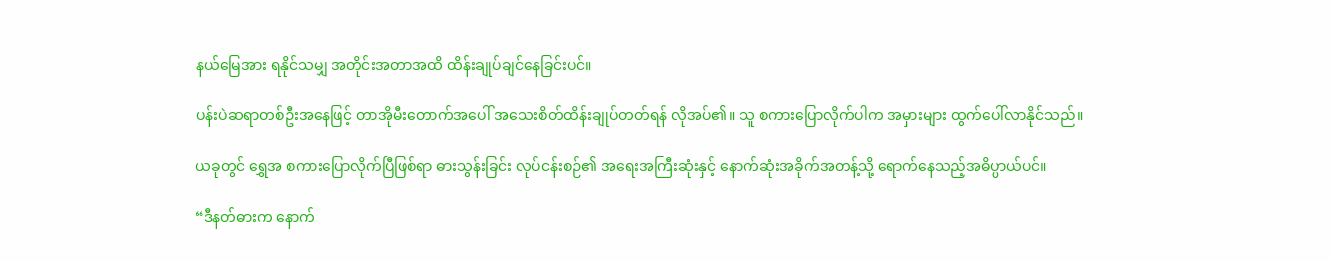နယ်မြေအား ရနိုင်သမျှ အတိုင်းအတာအထိ ထိန်းချုပ်ချင်နေခြင်းပင်။

ပန်းပဲဆရာတစ်ဦးအနေဖြင့် တာအိုမီးတောက်အပေါ် အသေးစိတ်ထိန်းချုပ်တတ်ရန် လိုအပ်၏။ သူ စကားပြောလိုက်ပါက အမှားများ ထွက်ပေါ်လာနိုင်သည်။

ယခုတွင် ရွှေအ စကားပြောလိုက်ပြီဖြစ်ရာ ဓားသွန်းခြင်း လုပ်ငန်းစဉ်၏ အရေးအကြီးဆုံးနှင့် နောက်ဆုံးအခိုက်အတန့်သို့ ရောက်နေသည့်အဓိပ္ပာယ်ပင်။

“ဒီနတ်ဓားက နောက်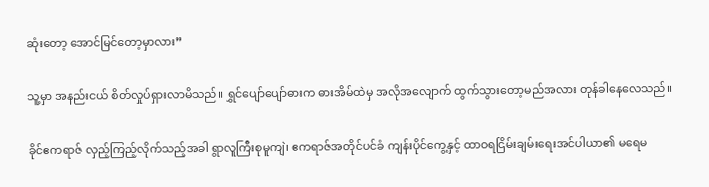ဆုံးတော့ အောင်မြင်တော့မှာလား”

သူ့မှာ အနည်းငယ် စိတ်လှုပ်ရှားလာမိသည်။ ရွှင်ပျော်ပျော်ဓားက ဓားအိမ်ထဲမှ အလိုအလျောက် ထွက်သွားတော့မည်အလား တုန်ခါနေလေသည်။

ခိုင်ဧကရာဇ် လှည့်ကြည့်လိုက်သည့်အခါ ရွာလူကြီးစုမူကျဲ၊ ဧကရာဇ်အတိုင်ပင်ခံ ကျန်းပိုင်ကွေ့နှင့် ထာဝရငြိမ်းချမ်းရေးအင်ပါယာ၏ မရေမ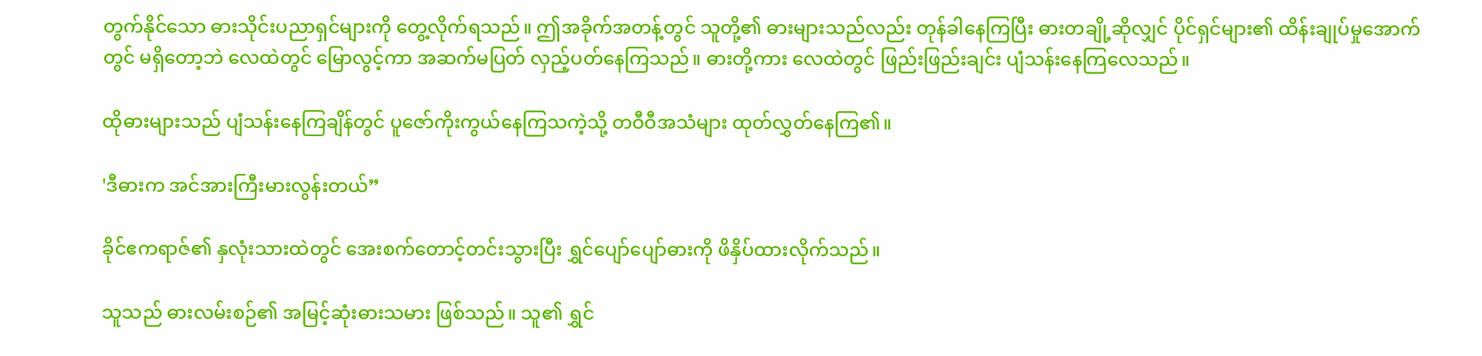တွက်နိုင်သော ဓားသိုင်းပညာရှင်များကို တွေ့လိုက်ရသည်။ ဤအခိုက်အတန့်တွင် သူတို့၏ ဓားများသည်လည်း တုန်ခါနေကြပြီး ဓားတချို့ဆိုလျှင် ပိုင်ရှင်များ၏ ထိန်းချုပ်မှုအောက်တွင် မရှိတော့ဘဲ လေထဲတွင် မြောလွင့်ကာ အဆက်မပြတ် လှည့်ပတ်နေကြသည်။ ဓားတို့ကား လေထဲတွင် ဖြည်းဖြည်းချင်း ပျံသန်းနေကြလေသည်။

ထိုဓားများသည် ပျံသန်းနေကြချိန်တွင် ပူဇော်ကိုးကွယ်နေကြသကဲ့သို့ တဝီဝီအသံများ ထုတ်လွှတ်နေကြ၏။

'ဒီဓားက အင်အားကြီးမားလွန်းတယ်”

ခိုင်ဧကရာဇ်၏ နှလုံးသားထဲတွင် အေးစက်တောင့်တင်းသွားပြီး ရွှင်ပျော်ပျော်ဓားကို ဖိနှိပ်ထားလိုက်သည်။

သူသည် ဓားလမ်းစဉ်၏ အမြင့်ဆုံးဓားသမား ဖြစ်သည်။ သူ၏ ရွှင်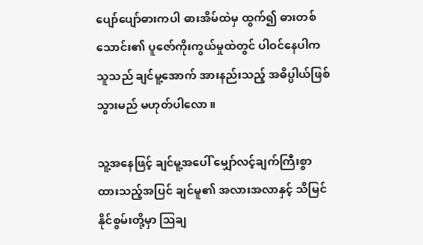ပျော်ပျော်ဓားကပါ ဓားအိမ်ထဲမှ ထွက်၍ ဓားတစ်သောင်း၏ ပူဇော်ကိုးကွယ်မှုထဲတွင် ပါဝင်နေပါက သူသည် ချင်မူ့အောက် အားနည်းသည့် အဓိပ္ပါယ်ဖြစ်သွားမည် မဟုတ်ပါလော။

သူ့အနေဖြင့် ချင်မူ့အပေါ် မျှော်လင့်ချက်ကြီးစွာ ထားသည့်အပြင် ချင်မူ၏ အလားအလာနှင့် သိမြင်နိုင်စွမ်းတို့မှာ ဩချ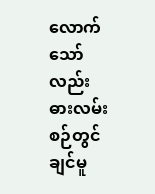လောက်သော်လည်း ဓားလမ်းစဉ်တွင် ချင်မူ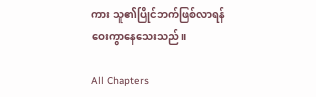ကား သူ၏ပြိုင်ဘက်ဖြစ်လာရန် ဝေးကွာနေသေးသည်။

All Chapters